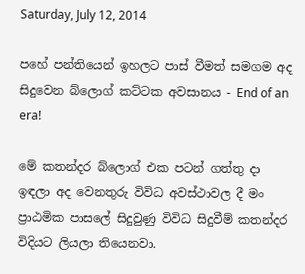Saturday, July 12, 2014

පහේ පන්තියෙන් ඉහලට පාස් වීමත් සමගම අද සිදුවෙන බ්ලොග් කට්ටක අවසානය - End of an era!

මේ කතන්දර බ්ලොග් එක පටන් ගත්තු දා ඉඳලා අද වෙනතුරු විවිධ අවස්ථාවල දී මං ප්‍රාඨමික පාසලේ සිදුවුණු විවිධ සිදුවීම් කතන්දර විදියට ලියලා තියෙනවා.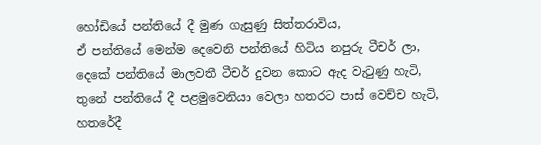හෝඩියේ පන්තියේ දී මුණ ගැසුණු සිත්තරාවිය,
ඒ පන්තියේ මෙන්ම දෙවෙනි පන්තියේ හිටිය නපුරු ටීචර් ලා,
දෙකේ පන්තියේ මාලවතී ටීචර් දුවන කොට ඇද වැටුණු හැටි,
තුනේ පන්තියේ දී පළමුවෙනියා වෙලා හතරට පාස් වෙච්ච හැටි,
හතරේදී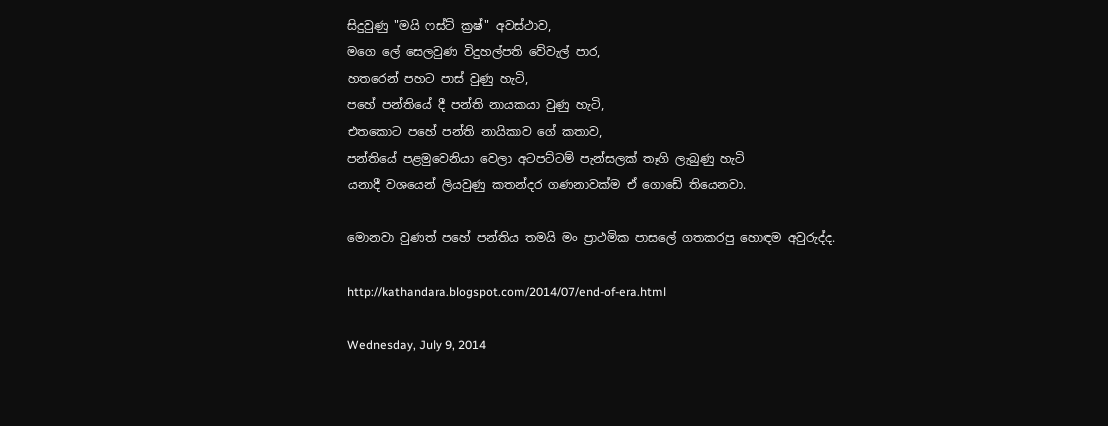සිදුවුණු "මයි ෆස්ට් ක්‍රෂ්" අවස්ථාව,
මගෙ ලේ සෙලවුණ විදුහල්පති වේවැල් පාර,
හතරෙන් පහට පාස් වුණු හැටි,
පහේ පන්තියේ දී පන්ති නායකයා වුණු හැටි,
එතකොට පහේ පන්ති නායිකාව ගේ කතාව,
පන්තියේ පළමුවෙනියා වෙලා අටපට්ටම් පැන්සලක් තෑගි ලැබුණු හැටි
යනාදී වශයෙන් ලියවුණු කතන්දර ගණනාවක්ම ඒ ගොඩේ තියෙනවා.

මොනවා වුණත් පහේ පන්තිය තමයි මං ප්‍රාථමික පාසලේ ගතකරපු හොඳම අවුරුද්ද.

http://kathandara.blogspot.com/2014/07/end-of-era.html

Wednesday, July 9, 2014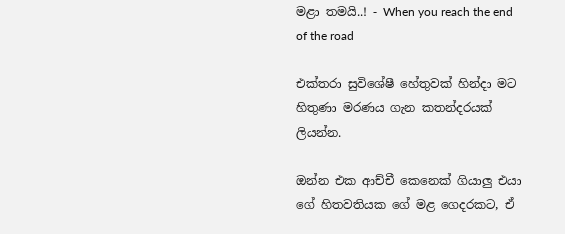මළා තමයි..! - When you reach the end of the road

එක්තරා සුවිශේෂී හේතුවක් හින්දා මට හිතුණා මරණය ගැන කතන්දරයක් ලියන්න.

ඔන්න එක ආච්චී කෙනෙක් ගියාලු එයා ගේ හිතවතියක ගේ මළ ගෙදරකට, ඒ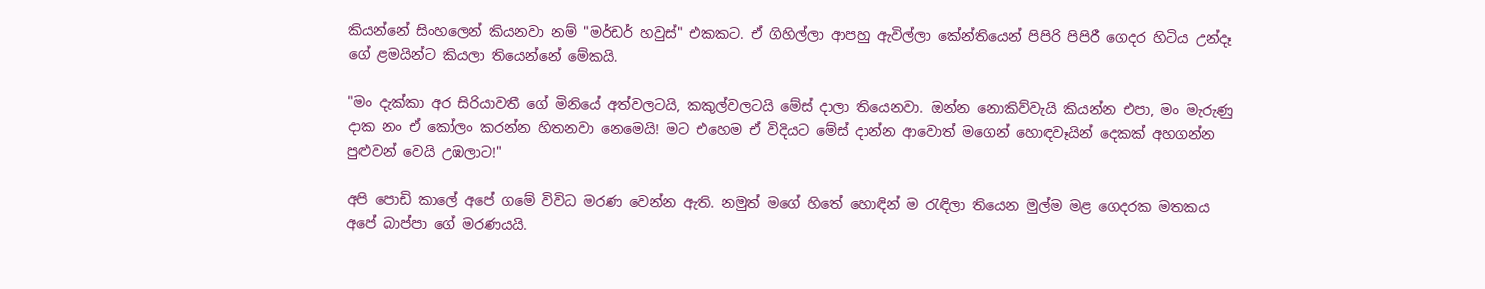කියන්නේ සිංහලෙන් කියනවා නම් "මර්ඩර් හවුස්" එකකට. ඒ ගිහිල්ලා ආපහු ඇවිල්ලා කේන්තියෙන් පිපිරි පිපිරී ගෙදර හිටිය උන්දෑ ගේ ළමයින්ට කියලා තියෙන්නේ මේකයි.

"මං දැක්කා අර සිරියාවතී ගේ මිනියේ අත්වලටයි, කකුල්වලටයි මේස් දාලා තියෙනවා. ඔන්න නොකිව්වැයි කියන්න එපා, මං මැරුණු දාක නං ඒ කෝලං කරන්න හිතනවා නෙමෙයි! මට එහෙම ඒ විදියට මේස් දාන්න ආවොත් මගෙන් හොඳවෑයින් දෙකක් අහගන්න පුළුවන් වෙයි උඹලාට!"

අපි පොඩි කාලේ අපේ ගමේ විවිධ මරණ වෙන්න ඇති. නමුත් මගේ හිතේ හොඳින් ම රැඳිලා තියෙන මුල්ම මළ ගෙදරක මතකය අපේ බාප්පා ගේ මරණයයි.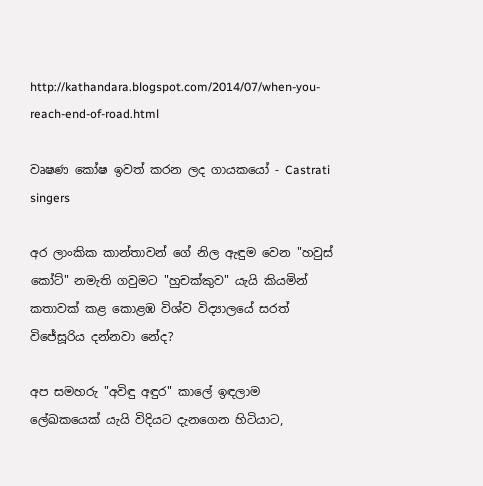http://kathandara.blogspot.com/2014/07/when-you-reach-end-of-road.html

වෘෂණ කෝෂ ඉවත් කරන ලද ගායකයෝ - Castrati singers

අර ලාංකික කාන්තාවන් ගේ නිල ඇඳුම වෙන "හවුස් කෝට්" නමැති ගවුමට "හුචක්කුව" යැයි කියමින් කතාවක් කළ කොළඹ විශ්ව විද්‍යාලයේ සරත් විජේසූරිය දන්නවා නේද?

අප සමහරු "අවිඳු අඳුර" කාලේ ඉඳලාම ලේඛකයෙක් යැයි විදියට දැනගෙන හිටියාට,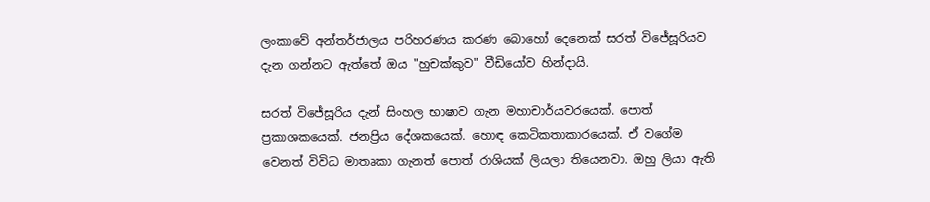ලංකාවේ අන්තර්ජාලය පරිහරණය කරණ බොහෝ දෙනෙක් සරත් විජේසූරියව දැන ගන්නට ඇත්තේ ඔය "හුචක්කුව" වීඩියෝව හින්දායි.

සරත් විජේසූරිය දැන් සිංහල භාෂාව ගැන මහාචාර්යවරයෙක්. පොත් ප්‍රකාශකයෙක්. ජනප්‍රිය දේශකයෙක්. හොඳ කෙටිකතාකාරයෙක්. ඒ වගේම වෙනත් විවිධ මාතෘකා ගැනත් පොත් රාශියක් ලියලා තියෙනවා. ඔහු ලියා ඇති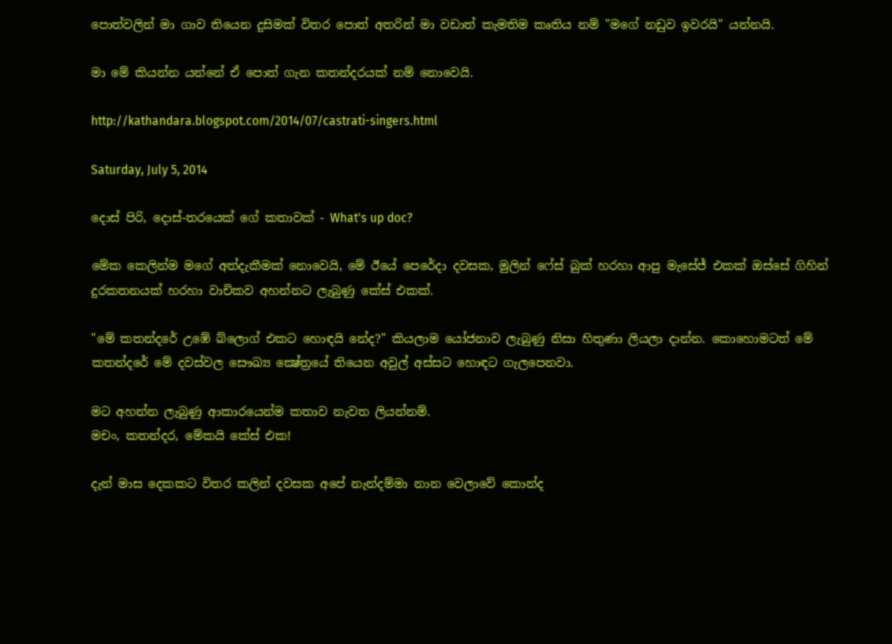පොත්වලින් මා ගාව තියෙන දුසිමක් විතර පොත් අතරින් මා වඩාත් කැමතිම කෘතිය නම් "මගේ නඩුව ඉවරයි" යන්නයි.

මා මේ කියන්න යන්නේ ඒ පොත් ගැන කතන්දරයක් නම් නොවෙයි.

http://kathandara.blogspot.com/2014/07/castrati-singers.html

Saturday, July 5, 2014

දොස් පිරි, දොස්-තරයෙක් ගේ කතාවක් - What's up doc?

මේක කෙලින්ම මගේ අත්දැකීමක් නොවෙයි, මේ ඊයේ පෙරේදා දවසක, මුලින් ෆේස් බුක් හරහා ආපු මැසේජ් එකක් ඔස්සේ ගිහින් දුරකතනයක් හරහා වාචිකව අහන්නට ලැබුණු කේස් එකක්.

"මේ කතන්දරේ උඹේ බ්ලොග් එකට හොඳයි නේද?" කියලාම යෝජනාව ලැබුණු නිසා හිතුණා ලියලා දාන්න. කොහොමටත් මේ කතන්දරේ මේ දවස්වල සෞඛ්‍ය ක්‍ෂේත්‍රයේ තියෙන අවුල් අස්සට හොඳට ගැලපෙනවා.

මට අහන්න ලැබුණු ආකාරයෙන්ම කතාව නැවත ලියන්නම්.
මචං, කතන්දර, මේකයි කේස් එක!

දැන් මාස දෙකකට විතර කලින් දවසක අපේ නැන්දම්මා නාන වෙලාවේ කොන්ද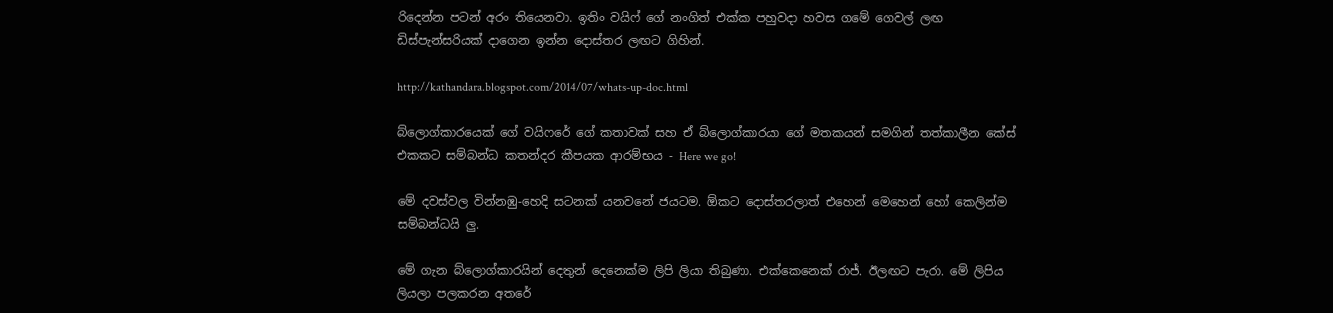රිදෙන්න පටන් අරං තියෙනවා. ඉතිං වයිෆ් ගේ නංගිත් එක්ක පහුවදා හවස ගමේ ගෙවල් ලඟ ඩිස්පැන්සරියක් දාගෙන ඉන්න දොස්තර ලඟට ගිහින්.

http://kathandara.blogspot.com/2014/07/whats-up-doc.html

බ්ලොග්කාරයෙක් ගේ වයිෆරේ ගේ කතාවක් සහ ඒ බ්ලොග්කාරයා ගේ මතකයන් සමගින් තත්කාලීන කේස් එකකට සම්බන්ධ කතන්දර කීපයක ආරම්භය - Here we go!

මේ දවස්වල වින්නඹු-හෙදි සටනක් යනවනේ ජයටම. ඕකට දොස්තරලාත් එහෙන් මෙහෙන් හෝ කෙලින්ම සම්බන්ධයි ලු.

මේ ගැන බ්ලොග්කාරයින් දෙතුන් දෙනෙක්ම ලිපි ලියා තිබුණා. එක්කෙනෙක් රාජ්. ඊලඟට පැරා. මේ ලිපිය ලියලා පලකරන අතරේ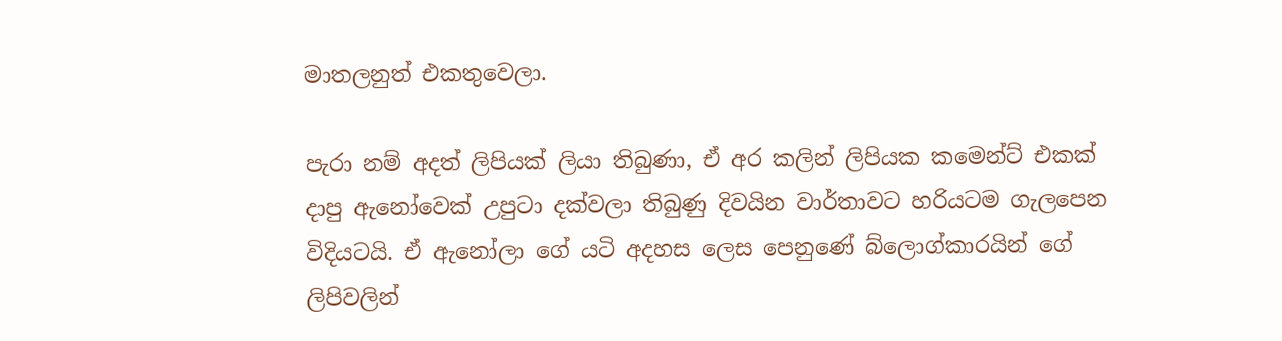මාතලනුත් එකතුවෙලා.

පැරා නම් අදත් ලිපියක් ලියා තිබුණා, ඒ අර කලින් ලිපියක කමෙන්ට් එකක් දාපු ඇනෝවෙක් උපුටා දක්වලා තිබුණු දිවයින වාර්තාවට හරියටම ගැලපෙන විදියටයි. ඒ ඇනෝලා ගේ යටි අදහස ලෙස පෙනුණේ බ්ලොග්කාරයින් ගේ ලිපිවලින්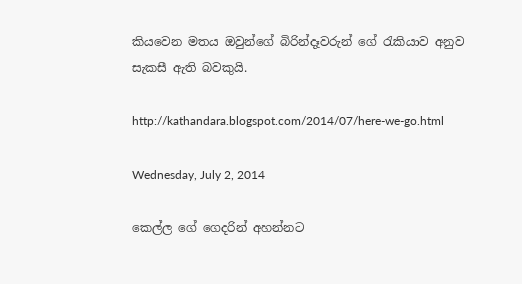කියවෙන මතය ඔවුන්ගේ බිරින්දෑවරුන් ගේ රැකියාව අනුව සැකසී ඇති බවකුයි.

http://kathandara.blogspot.com/2014/07/here-we-go.html

Wednesday, July 2, 2014

කෙල්ල ගේ ගෙදරින් අහන්නට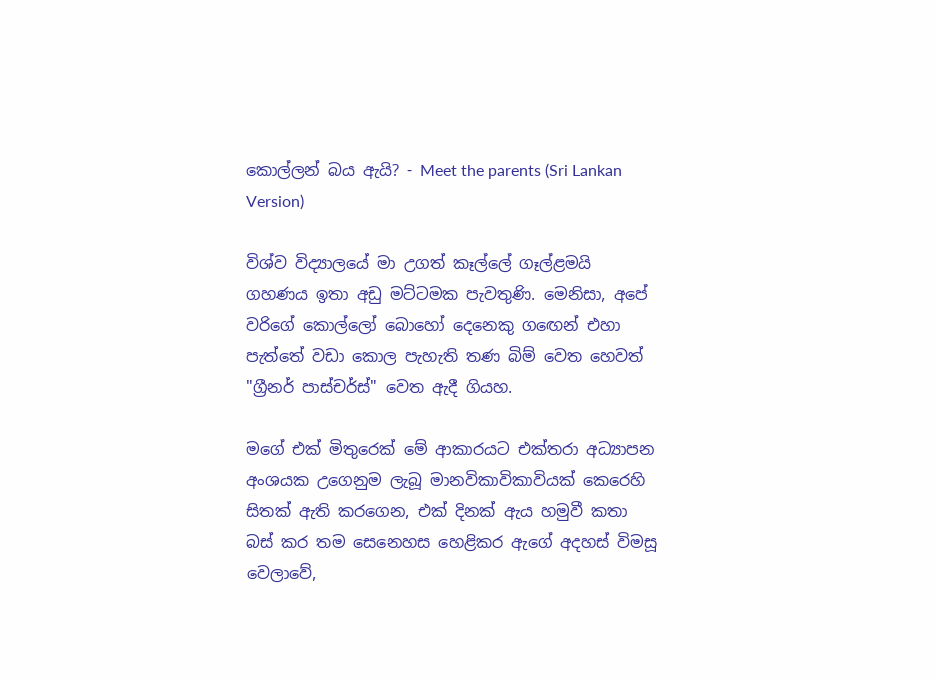කොල්ලන් බය ඇයි? - Meet the parents (Sri Lankan Version)

විශ්ව විද්‍යාලයේ මා උගත් කෑල්ලේ ගෑල්ළමයි ගහණය ඉතා අඩු මට්ටමක පැවතුණි. මෙනිසා, අපේ වරිගේ කොල්ලෝ බොහෝ දෙනෙකු ගඟෙන් එහා පැත්තේ වඩා කොල පැහැති තණ බිම් වෙත හෙවත් "ග්‍රීනර් පාස්චර්ස්" වෙත ඇදී ගියහ.

මගේ එක් මිතුරෙක් මේ ආකාරයට එක්තරා අධ්‍යාපන අංශයක උගෙනුම ලැබූ මානවිකාවිකාවියක් කෙරෙහි සිතක් ඇති කරගෙන, එක් දිනක් ඇය හමුවී කතා බස් කර තම සෙනෙහස හෙළිකර ඇගේ අදහස් විමසූ වෙලාවේ,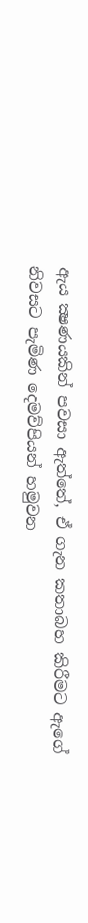ඇය ක්‍ෂණයකින් පවසා ඇත්තේ, ඒ ගැන කතාබහ කිරීමට ඇගේ නිවසට පැමිණ දෙමව්පියන් හමුවන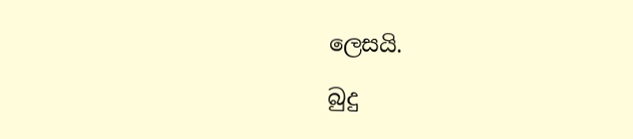ලෙසයි.

බුදු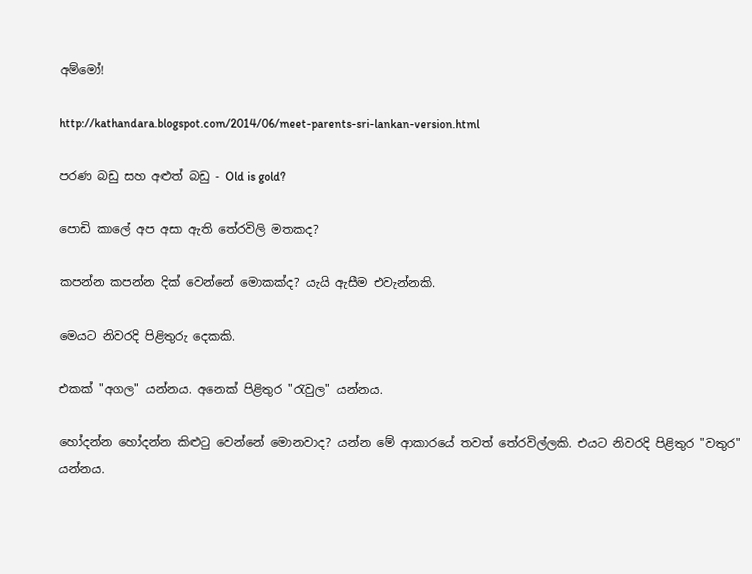අම්මෝ!

http://kathandara.blogspot.com/2014/06/meet-parents-sri-lankan-version.html

පරණ බඩු සහ අළුත් බඩු - Old is gold?

පොඩි කාලේ අප අසා ඇති තේරවිලි මතකද?

කපන්න කපන්න දික් වෙන්නේ මොකක්ද? යැයි ඇසීම එවැන්නකි.

මෙයට නිවරදි පිළිතුරු දෙකකි.

එකක් "අගල" යන්නය. අනෙක් පිළිතුර "රැවුල" යන්නය.

හෝදන්න හෝදන්න කිළුටු වෙන්නේ මොනවාද? යන්න මේ ආකාරයේ තවත් තේරවිල්ලකි. එයට නිවරදි පිළිතුර "වතුර" යන්නය.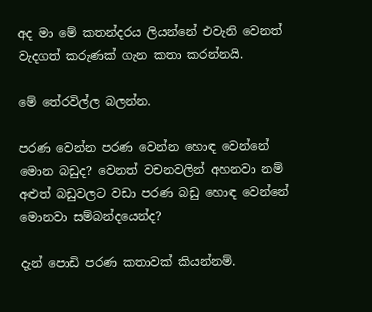අද මා මේ කතන්දරය ලියන්නේ එවැනි වෙනත් වැදගත් කරුණක් ගැන කතා කරන්නයි.

මේ තේරවිල්ල බලන්න.

පරණ වෙන්න පරණ වෙන්න හොඳ වෙන්නේ මොන බඩුද? වෙනත් වචනවලින් අහනවා නම් අළුත් බඩුවලට වඩා පරණ බඩු හොඳ වෙන්නේ මොනවා සම්බන්දයෙන්ද?

දැන් පොඩි පරණ කතාවක් කියන්නම්.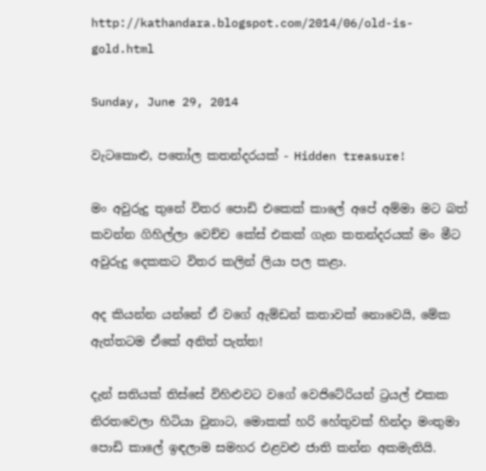http://kathandara.blogspot.com/2014/06/old-is-gold.html

Sunday, June 29, 2014

වැටකොළු, පතෝල කතන්දරයක් - Hidden treasure!

මං අවුරුදු තුනේ විතර පොඩි එකෙක් කාලේ අපේ අම්මා මට බත් කවන්න ගිහිල්ලා වෙච්ච කේස් එකක් ගැන කතන්දරයක් මං මීට අවුරුදු දෙකකට විතර කලින් ලියා පල කළා.

අද කියන්න යන්නේ ඒ වගේ ඇම්ඩන් කතාවක් නොවෙයි, මේක ඇත්තටම ඒකේ අනිත් පැත්ත!

දැන් සතියක් තිස්සේ විහිළුවට වගේ වෙජිටේරියන් ට්‍රයල් එකක නිරතවෙලා හිටියා වුනාට, මොකක් හරි හේතුවක් හින්දා මංතුමා පොඩි කාලේ ඉඳලාම සමහර එළවළු ජාති කන්න අකමැතියි.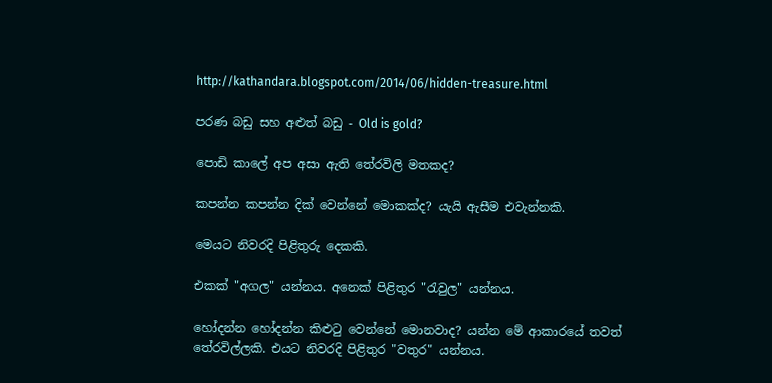http://kathandara.blogspot.com/2014/06/hidden-treasure.html

පරණ බඩු සහ අළුත් බඩු - Old is gold?

පොඩි කාලේ අප අසා ඇති තේරවිලි මතකද?

කපන්න කපන්න දික් වෙන්නේ මොකක්ද? යැයි ඇසීම එවැන්නකි.

මෙයට නිවරදි පිළිතුරු දෙකකි.

එකක් "අගල" යන්නය. අනෙක් පිළිතුර "රැවුල" යන්නය.

හෝදන්න හෝදන්න කිළුටු වෙන්නේ මොනවාද? යන්න මේ ආකාරයේ තවත් තේරවිල්ලකි. එයට නිවරදි පිළිතුර "වතුර" යන්නය.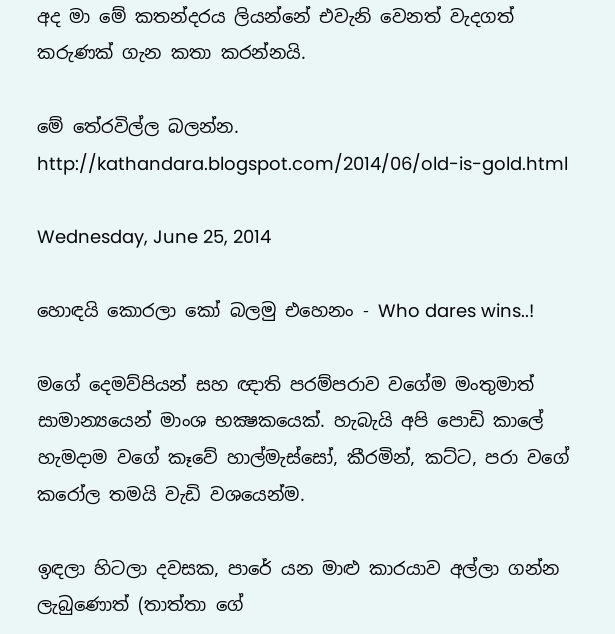අද මා මේ කතන්දරය ලියන්නේ එවැනි වෙනත් වැදගත් කරුණක් ගැන කතා කරන්නයි.

මේ තේරවිල්ල බලන්න.
http://kathandara.blogspot.com/2014/06/old-is-gold.html

Wednesday, June 25, 2014

හොඳයි කොරලා කෝ බලමු එහෙනං - Who dares wins..!

මගේ දෙමව්පියන් සහ ඥාති පරම්පරාව වගේම මංතුමාත් සාමාන්‍යයෙන් මාංශ භක්‍ෂකයෙක්. හැබැයි අපි පොඩි කාලේ හැමදාම වගේ කෑවේ හාල්මැස්සෝ, කීරමින්, කට්ට, පරා වගේ කරෝල තමයි වැඩි වශයෙන්ම.

ඉඳලා හිටලා දවසක, පාරේ යන මාළු කාරයාව අල්ලා ගන්න ලැබුණොත් (තාත්තා ගේ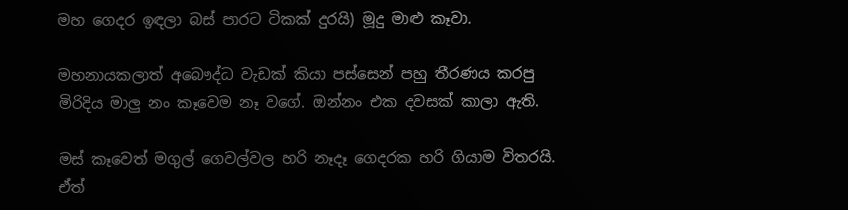මහ ගෙදර ඉඳලා බස් පාරට ටිකක් දුරයි) මූදු මාළු කෑවා.

මහනායකලාත් අබෞද්ධ වැඩක් කියා පස්සෙන් පහු තීරණය කරපු මිරිදිය මාලු නං කෑවෙම නෑ වගේ. ඔන්නං එක දවසක් කාලා ඇති.

මස් කෑවෙත් මගුල් ගෙවල්වල හරි නෑදෑ ගෙදරක හරි ගියාම විතරයි. ඒත්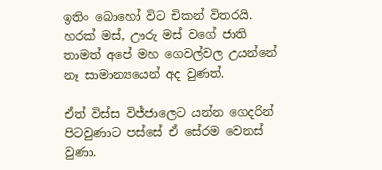ඉතිං බොහෝ විට චිකන් විතරයි. හරක් මස්, ඌරු මස් වගේ ජාති තාමත් අපේ මහ ගෙවල්වල උයන්නේ නෑ සාමාන්‍යයෙන් අද වුණත්.

ඒත් විස්ස විජ්ජාලෙට යන්න ගෙදරින් පිටවුණාට පස්සේ ඒ සේරම වෙනස් වුණා.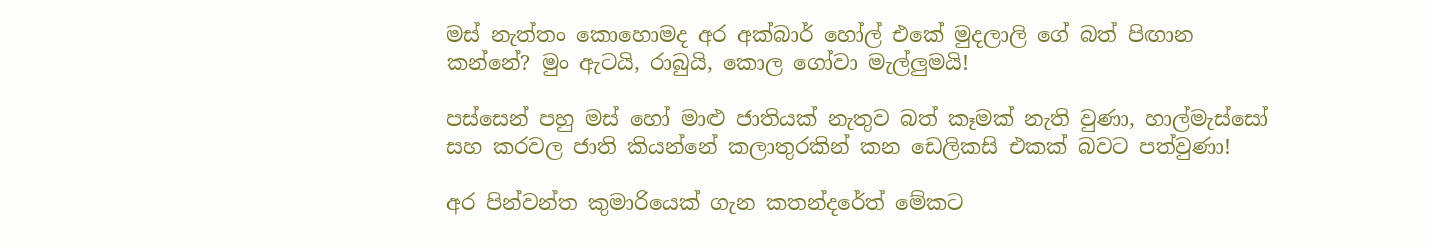මස් නැත්තං කොහොමද අර අක්බාර් හෝල් එකේ මුදලාලි ගේ බත් පිඟාන කන්නේ? මුං ඇටයි, රාබුයි, කොල ගෝවා මැල්ලුමයි!

පස්සෙන් පහු මස් හෝ මාළු ජාතියක් නැතුව බත් කෑමක් නැති වුණා, හාල්මැස්සෝ සහ කරවල ජාති කියන්නේ කලාතුරකින් කන ඩෙලිකසි එකක් බවට පත්වුණා!

අර පින්වන්ත කුමාරියෙක් ගැන කතන්දරේත් මේකට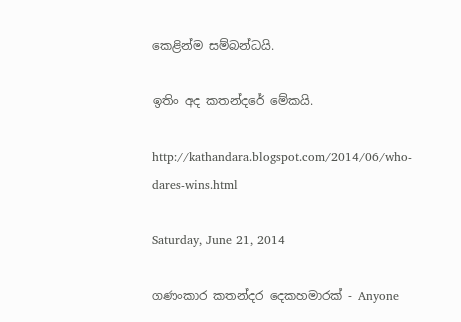කෙළින්ම සම්බන්ධයි.

ඉතිං අද කතන්දරේ මේකයි.

http://kathandara.blogspot.com/2014/06/who-dares-wins.html

Saturday, June 21, 2014

ගණංකාර කතන්දර දෙකහමාරක් - Anyone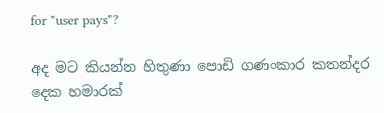for "user pays"?

අද මට කියන්න හිතුණා පොඩි ගණංකාර කතන්දර දෙක හමාරක්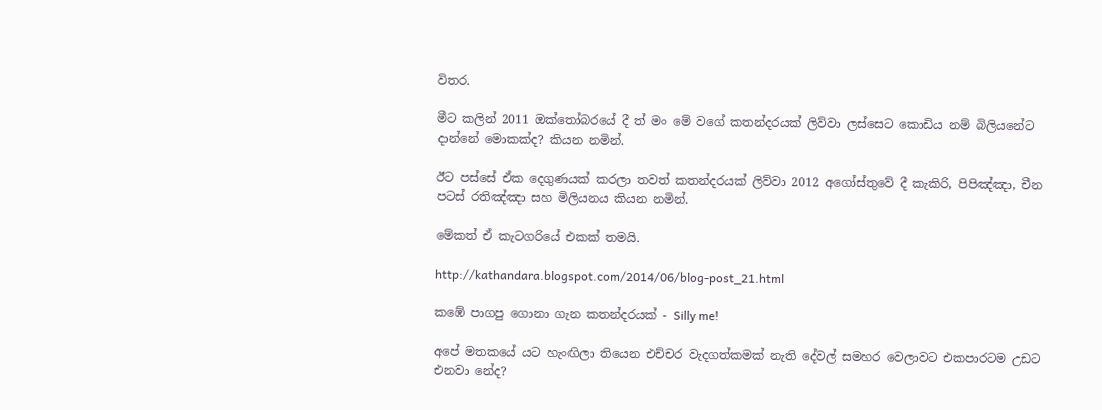විතර.

මීට කලින් 2011 ඔක්තෝබරයේ දී ත් මං මේ වගේ කතන්දරයක් ලිව්වා ලස්සෙට කොඩිය නම් බිලියනේට දාන්නේ මොකක්ද? කියන නමින්.

ඊට පස්සේ ඒක දෙගුණයක් කරලා තවත් කතන්දරයක් ලිව්වා 2012 අගෝස්තුවේ දී කැකිරි, පිපිඤ්ඤා, චීන පටස් රතිඤ්ඤා සහ මිලියනය කියන නමින්.

මේකත් ඒ කැටගරියේ එකක් තමයි.

http://kathandara.blogspot.com/2014/06/blog-post_21.html

කඹේ පාගපු ගොනා ගැන කතන්දරයක් - Silly me!

අපේ මතකයේ යට හැංඟිලා තියෙන එච්චර වැදගත්කමක් නැති දේවල් සමහර වෙලාවට එකපාරටම උඩට එනවා නේද?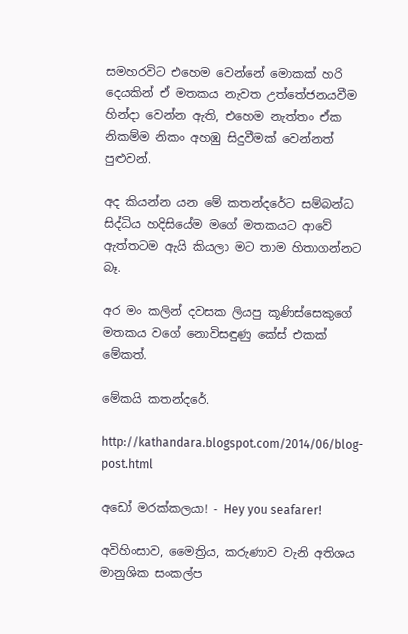සමහරවිට එහෙම වෙන්නේ මොකක් හරි දෙයකින් ඒ මතකය නැවත උත්තේජනයවීම හින්දා වෙන්න ඇති, එහෙම නැත්තං ඒක නිකම්ම නිකං අහඹු සිදුවීමක් වෙන්නත් පුළුවන්.

අද කියන්න යන මේ කතන්දරේට සම්බන්ධ සිද්ධිය හදිසියේම මගේ මතකයට ආවේ ඇත්තටම ඇයි කියලා මට තාම හිතාගන්නට බෑ.

අර මං කලින් දවසක ලියපු කූණිස්සෙකුගේ මතකය වගේ නොවිසඳුණු කේස් එකක් මේකත්.

මේකයි කතන්දරේ.

http://kathandara.blogspot.com/2014/06/blog-post.html

අඩෝ මරක්කලයා! - Hey you seafarer!

අවිහිංසාව, මෛත්‍රිය, කරුණාව වැනි අතිශය මානුශික සංකල්ප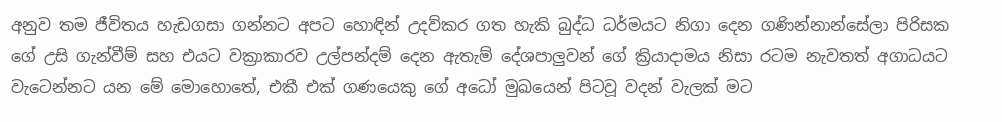අනුව තම ජීවිතය හැඩගසා ගන්නට අපට හොඳින් උදව්කර ගත හැකි බුද්ධ ධර්මයට නිගා දෙන ගණින්නාන්සේලා පිරිසක ගේ උසි ගැන්වීම් සහ එයට වක්‍රාකාරව උල්පන්දම් දෙන ඇතැම් දේශපාලුවන් ගේ ක්‍රියාදාමය නිසා රටම නැවතත් අගාධයට වැටෙන්නට යන මේ මොහොතේ, එකී එක් ගණයෙකු ගේ අධෝ මුඛයෙන් පිටවූ වදන් වැලක් මට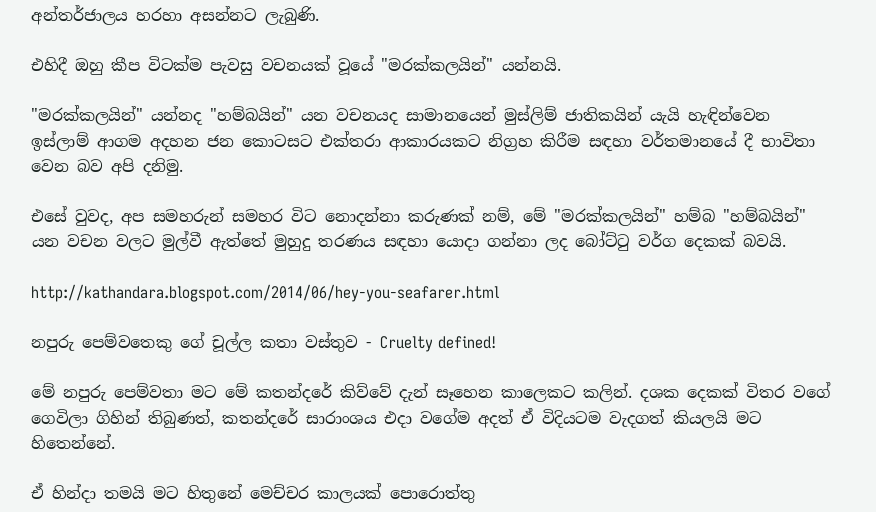අන්තර්ජාලය හරහා අසන්නට ලැබුණි.

එහිදී ඔහු කීප විටක්ම පැවසු වචනයක් වූයේ "මරක්කලයින්" යන්නයි.

"මරක්කලයින්" යන්නද "හම්බයින්" යන වචනයද සාමානයෙන් මුස්ලිම් ජාතිකයින් යැයි හැඳින්වෙන ඉස්ලාම් ආගම අදහන ජන කොටසට එක්තරා ආකාරයකට නිග්‍රහ කිරීම සඳහා වර්තමානයේ දී භාවිතා වෙන බව අපි දනිමු.

එසේ වුවද, අප සමහරුන් සමහර විට නොදන්නා කරුණක් නම්, මේ "මරක්කලයින්" හම්බ "හම්බයින්" යන වචන වලට මුල්වී ඇත්තේ මුහුදු තරණය සඳහා යොදා ගන්නා ලද බෝට්ටු වර්ග දෙකක් බවයි.

http://kathandara.blogspot.com/2014/06/hey-you-seafarer.html

නපුරු පෙම්වතෙකු ගේ චූල්ල කතා වස්තුව - Cruelty defined!

මේ නපුරු පෙම්වතා මට මේ කතන්දරේ කිව්වේ දැන් සෑහෙන කාලෙකට කලින්. දශක දෙකක් විතර වගේ ගෙවිලා ගිහින් තිබුණත්, කතන්දරේ සාරාංශය එදා වගේම අදත් ඒ විදියටම වැදගත් කියලයි මට හිතෙන්නේ.

ඒ හින්දා තමයි මට හිතුනේ මෙච්චර කාලයක් පොරොත්තු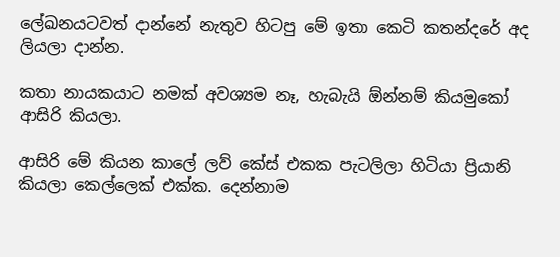ලේඛනයටවත් දාන්නේ නැතුව හිටපු මේ ඉතා කෙටි කතන්දරේ අද ලියලා දාන්න.

කතා නායකයාට නමක් අවශ්‍යම නෑ, හැබැයි ඕන්නම් කියමුකෝ ආසිරි කියලා.

ආසිරි මේ කියන කාලේ ලව් කේස් එකක පැටලිලා හිටියා ප්‍රියානි කියලා කෙල්ලෙක් එක්ක. දෙන්නාම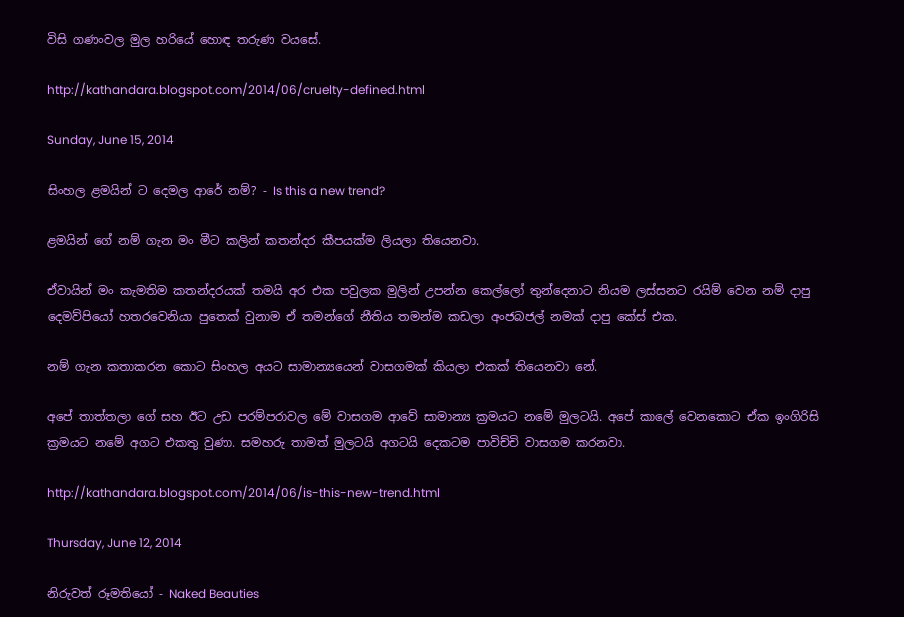විසි ගණංවල මුල හරියේ හොඳ තරුණ වයසේ.

http://kathandara.blogspot.com/2014/06/cruelty-defined.html

Sunday, June 15, 2014

සිංහල ළමයින් ට දෙමල ආරේ නම්? - Is this a new trend?

ළමයින් ගේ නම් ගැන මං මීට කලින් කතන්දර කීපයක්ම ලියලා තියෙනවා.

ඒවායින් මං කැමතිම කතන්දරයක් තමයි අර එක පවුලක මුලින් උපන්න කෙල්ලෝ තුන්දෙනාට නියම ලස්සනට රයිම් වෙන නම් දාපු දෙමව්පියෝ හතරවෙනියා පුතෙක් වුනාම ඒ තමන්ගේ නීතිය තමන්ම කඩලා අංජබජල් නමක් දාපු කේස් එක.

නම් ගැන කතාකරන කොට සිංහල අයට සාමාන්‍යයෙන් වාසගමක් කියලා එකක් තියෙනවා නේ.

අපේ තාත්තලා ගේ සහ ඊට උඩ පරම්පරාවල මේ වාසගම ආවේ සාමාන්‍ය ක්‍රමයට නමේ මුලටයි. අපේ කාලේ වෙනකොට ඒක ඉංගිරිසි ක්‍රමයට නමේ අගට එකතු වුණා. සමහරු තාමත් මුලටයි අගටයි දෙකටම පාවිච්චි වාසගම කරනවා.

http://kathandara.blogspot.com/2014/06/is-this-new-trend.html

Thursday, June 12, 2014

නිරුවත් රූමතියෝ - Naked Beauties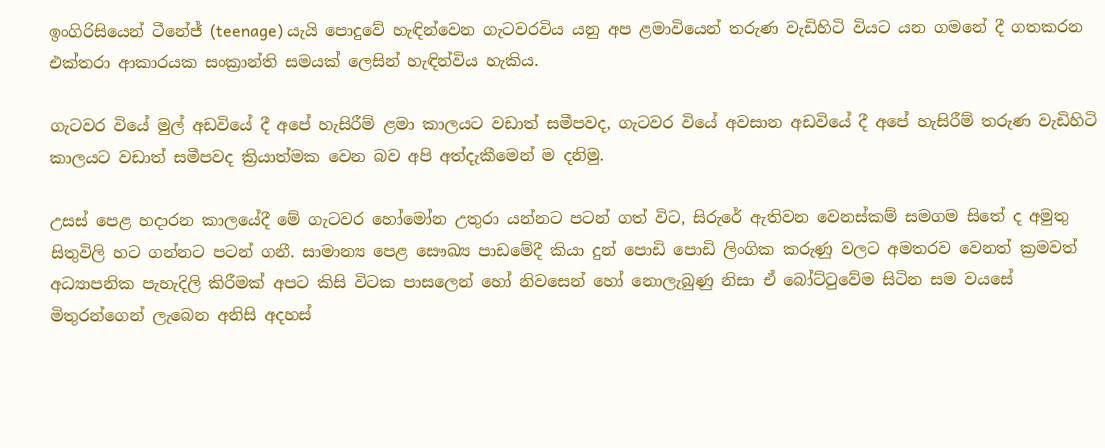ඉංගිරිසියෙන් ටීනේජ් (teenage) යැයි පොදුවේ හැඳින්වෙන ගැටවරවිය යනු අප ළමාවියෙන් තරුණ වැඩිහිටි වියට යන ගමනේ දී ගතකරන එක්තරා ආකාරයක සංක්‍රාන්ති සමයක් ලෙසින් හැඳින්විය හැකිය.

ගැටවර වියේ මුල් අඩවියේ දී අපේ හැසිරීම් ළමා කාලයට වඩාත් සමීපවද, ගැටවර වියේ අවසාන අඩවියේ දී අපේ හැසිරීම් තරුණ වැඩිහිටි කාලයට වඩාත් සමීපවද ක්‍රියාත්මක වෙන බව අපි අත්දැකීමෙන් ම දනිමු.

උසස් පෙළ හදාරන කාලයේදී මේ ගැටවර හෝමෝන උතුරා යන්නට පටන් ගත් විට, සිරුරේ ඇතිවන වෙනස්කම් සමගම සිතේ ද අමුතු සිතුවිලි හට ගන්නට පටන් ගනී. සාමාන්‍ය පෙළ සෞඛ්‍ය පාඩමේදී කියා දුන් පොඩි පොඩි ලිංගික කරුණු වලට අමතරව වෙනත් ක්‍රමවත් අධ්‍යාපනික පැහැදිලි කිරීමක් අපට කිසි විටක පාසලෙන් හෝ නිවසෙන් හෝ නොලැබුණු නිසා ඒ බෝට්ටුවේම සිටින සම වයසේ මිතුරන්ගෙන් ලැබෙන අනිසි අදහස්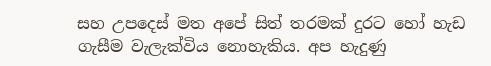සහ උපදෙස් මත අපේ සිත් තරමක් දුරට හෝ හැඩ ගැසීම වැලැක්විය නොහැකිය. අප හැදුණු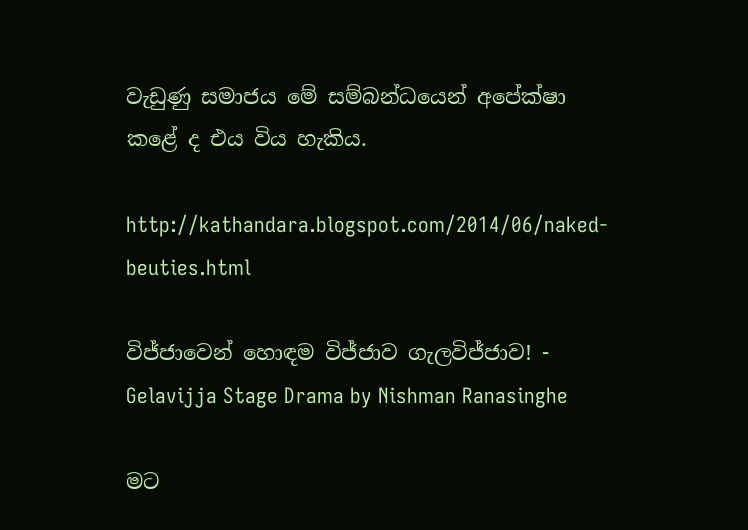වැඩුණු සමාජය මේ සම්බන්ධයෙන් අපේක්ෂා කළේ ද එය විය හැකිය.

http://kathandara.blogspot.com/2014/06/naked-beuties.html

විජ්ජාවෙන් හොඳම විජ්ජාව ගැලවිජ්ජාව! - Gelavijja Stage Drama by Nishman Ranasinghe

මට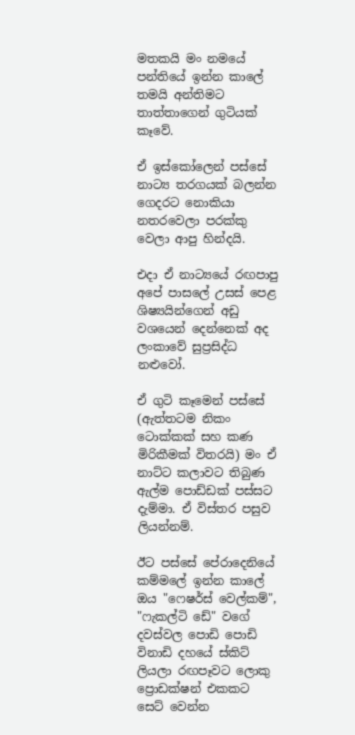මතකයි මං නමයේ පන්තියේ ඉන්න කාලේ තමයි අන්තිමට තාත්තාගෙන් ගුටියක් කෑවේ.

ඒ ඉස්කෝලෙන් පස්සේ නාට්‍ය තරගයක් බලන්න ගෙදරට නොකියා නතරවෙලා පරක්කු වෙලා ආපු හින්දයි.

එදා ඒ නාට්‍යයේ රඟපාපු අපේ පාසලේ උසස් පෙළ ශිෂ්‍යයින්ගෙන් අඩු වශයෙන් දෙන්නෙක් අද ලංකාවේ සුප්‍රසිද්ධ නළුවෝ.

ඒ ගුටි කෑමෙන් පස්සේ (ඇත්තටම නිකං ටොක්කක් සහ කණ මිරිකීමක් විතරයි) මං ඒ නාට්ට කලාවට තිබුණ ඇල්ම පොඩ්ඩක් පස්සට දැම්මා. ඒ විස්තර පසුව ලියන්නම්.

ඊට පස්සේ පේරාදෙනියේ කම්මලේ ඉන්න කාලේ ඔය "ෆෙෂර්ස් වෙල්කම්", "ෆැකල්ටි ඩේ" වගේ දවස්වල පොඩි පොඩි විනාඩි දහයේ ස්කිට් ලියලා රඟපෑවට ලොකු ප්‍රොඩක්ෂන් එකකට සෙට් වෙන්න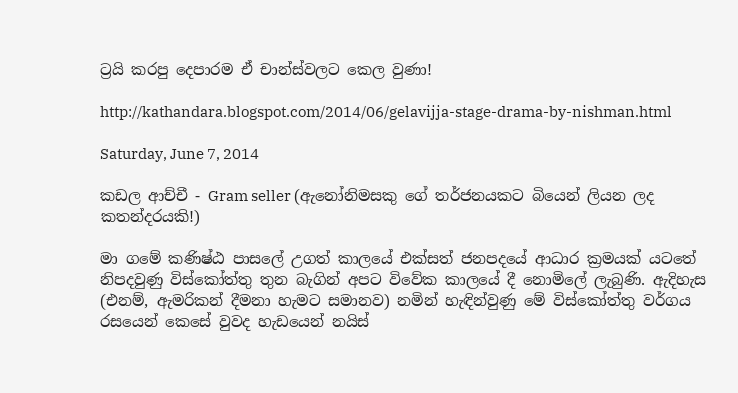ට්‍රයි කරපු දෙපාරම ඒ චාන්ස්වලට කෙල වුණා!

http://kathandara.blogspot.com/2014/06/gelavijja-stage-drama-by-nishman.html

Saturday, June 7, 2014

කඩල ආච්චී - Gram seller (ඇනෝනිමසකු ගේ තර්ජනයකට බියෙන් ලියන ලද කතන්දරයකි!)

මා ගමේ කණිෂ්ඨ පාසලේ උගත් කාලයේ එක්සත් ජනපදයේ ආධාර ක්‍රමයක් යටතේ නිපදවුණු විස්කෝත්තු තුන බැගින් අපට විවේක කාලයේ දී නොමිලේ ලැබුණි. ඇදිහැස (එනම්, ඇමරිකන් දීමනා හැමට සමානව) නමින් හැඳින්වුණු මේ විස්කෝත්තු වර්ගය රසයෙන් කෙසේ වුවද හැඩයෙන් නයිස්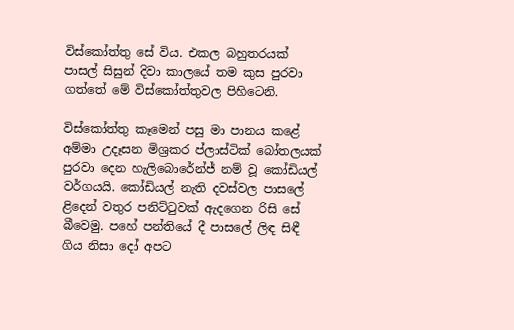විස්කෝත්තු සේ විය. එකල බහුතරයක් පාසල් සිසුන් දිවා කාලයේ තම කුස පුරවා ගත්තේ මේ විස්කෝත්තුවල පිහිටෙනි.

විස්කෝත්තු කෑමෙන් පසු මා පානය කළේ අම්මා උදෑසන මිශ්‍රකර ප්ලාස්ටික් බෝතලයක් පුරවා දෙන හැලිබොරේන්ජ් නම් වූ කෝඩියල් වර්ගයයි. කෝඩියල් නැති දවස්වල පාසලේ ළිදෙන් වතුර පනිට්ටුවක් ඇදගෙන රිසි සේ බීවෙමු. පහේ පන්තියේ දී පාසලේ ලිඳ සිඳී ගිය නිසා දෝ අපට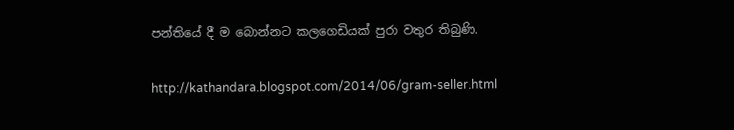පන්තියේ දී ම බොන්නට කලගෙඩියක් පුරා වතුර තිබුණි.

http://kathandara.blogspot.com/2014/06/gram-seller.html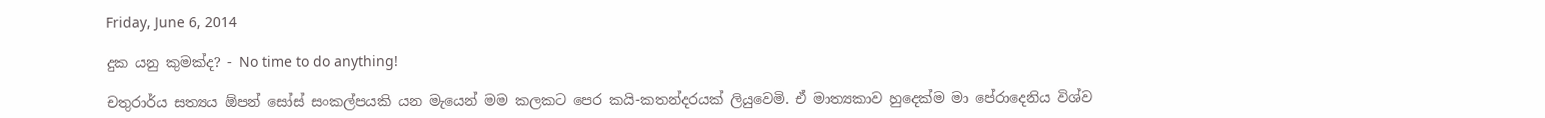Friday, June 6, 2014

දුක යනු කුමක්ද? - No time to do anything!

චතුරාර්ය සත්‍යය ඕපන් සෝස් සංකල්පයකි යන මැයෙන් මම කලකට පෙර කයි-කතන්දරයක් ලියුවෙමි. ඒ මාත්‍යකාව හුදෙක්ම මා පේරාදෙනිය විශ්ව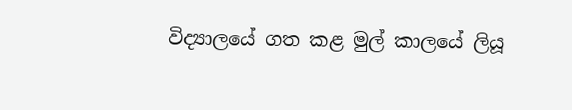විද්‍යාලයේ ගත කළ මුල් කාලයේ ලියූ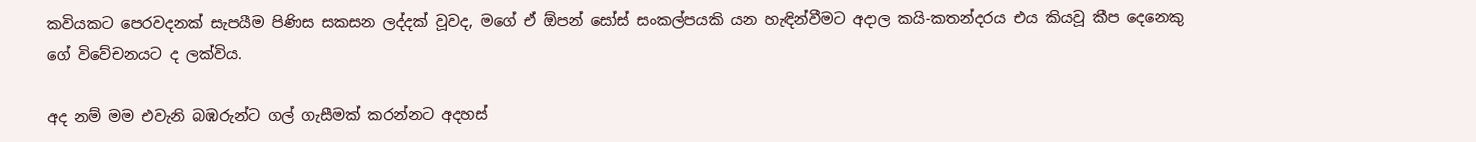කවියකට පෙරවදනක් සැපයීම පිණිස සකසන ලද්දක් වූවද, මගේ ඒ ඕපන් සෝස් සංකල්පයකි යන හැඳින්වීමට අදාල කයි-කතන්දරය එය කියවූ කීප දෙනෙකු ගේ විවේචනයට ද ලක්විය.

අද නම් මම එවැනි බඹරුන්ට ගල් ගැසීමක් කරන්නට අදහස්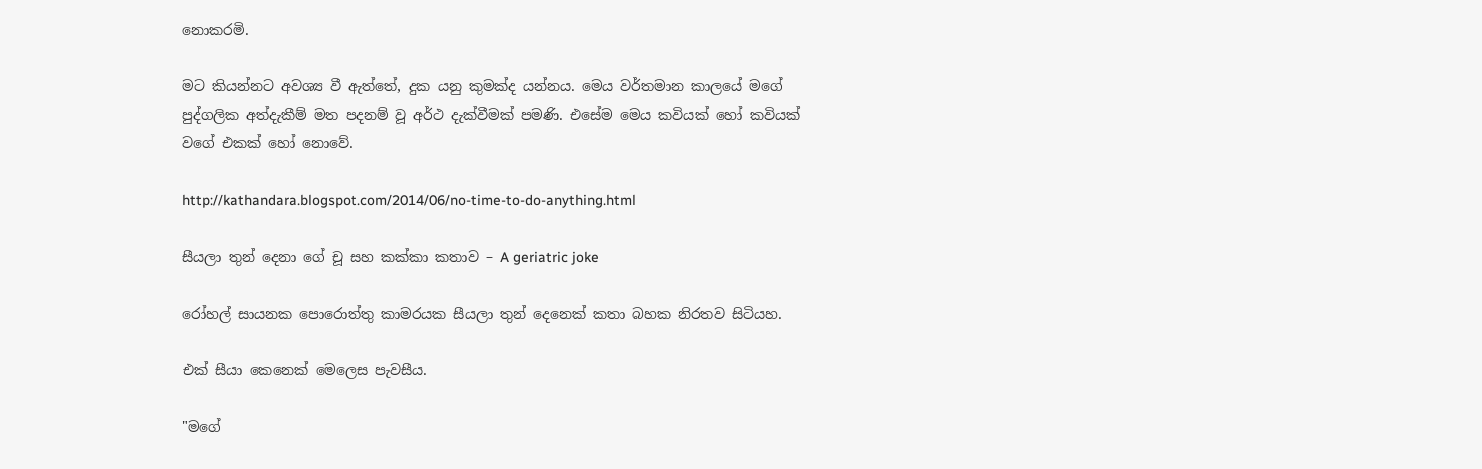නොකරමි.

මට කියන්නට අවශ්‍ය වී ඇත්තේ, දුක යනු කුමක්ද යන්නය. මෙය වර්තමාන කාලයේ මගේ පුද්ගලික අත්දැකීම් මත පදනම් වූ අර්ථ දැක්වීමක් පමණි. එසේම මෙය කවියක් හෝ කවියක් වගේ එකක් හෝ නොවේ.

http://kathandara.blogspot.com/2014/06/no-time-to-do-anything.html

සීයලා තුන් දෙනා ගේ චූ සහ කක්කා කතාව – A geriatric joke

රෝහල් සායනක පොරොත්තු කාමරයක සීයලා තුන් දෙනෙක් කතා බහක නිරතව සිටියහ.

එක් සීයා කෙනෙක් මෙලෙස පැවසීය.

"මගේ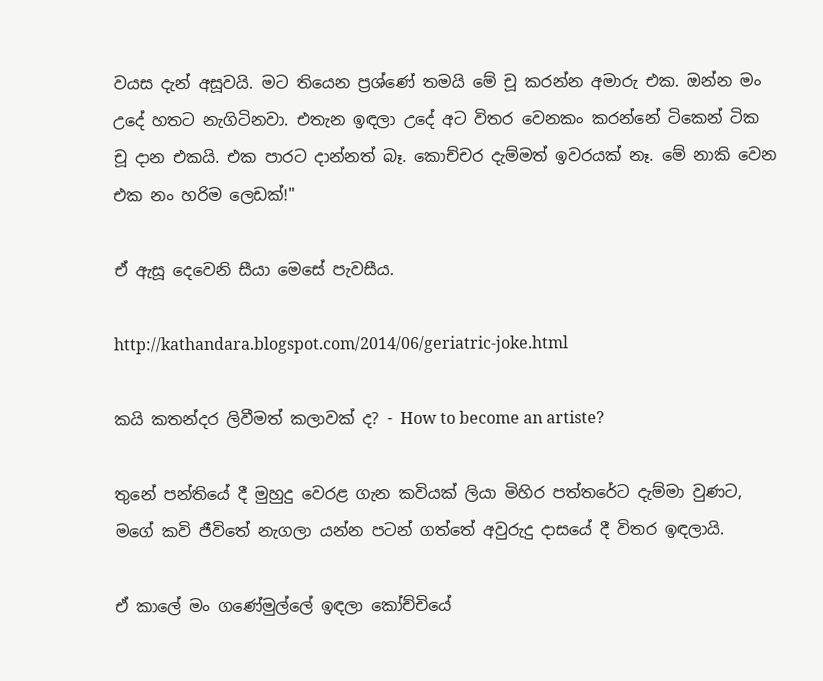වයස දැන් අසූවයි. මට තියෙන ප්‍රශ්ණේ තමයි මේ චූ කරන්න අමාරු එක. ඔන්න මං උදේ හතට නැගිටිනවා. එතැන ඉඳලා උදේ අට විතර වෙනකං කරන්නේ ටිකෙන් ටික චූ දාන එකයි. එක පාරට දාන්නත් බෑ. කොච්චර දැම්මත් ඉවරයක් නෑ. මේ නාකි වෙන එක නං හරිම ලෙඩක්!"

ඒ ඇසූ දෙවෙනි සීයා මෙසේ පැවසීය.

http://kathandara.blogspot.com/2014/06/geriatric-joke.html

කයි කතන්දර ලිවීමත් කලාවක් ද? - How to become an artiste?

තුනේ පන්තියේ දී මුහුදු වෙරළ ගැන කවියක් ලියා මිහිර පත්තරේට දැම්මා වුණට, මගේ කවි ජීවිතේ නැගලා යන්න පටන් ගත්තේ අවුරුදු දාසයේ දී විතර ඉඳලායි.

ඒ කාලේ මං ගණේමුල්ලේ ඉඳලා කෝච්චියේ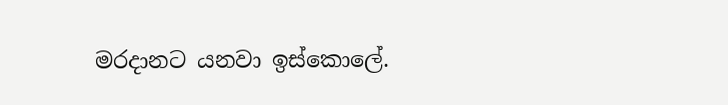මරදානට යනවා ඉස්කොලේ.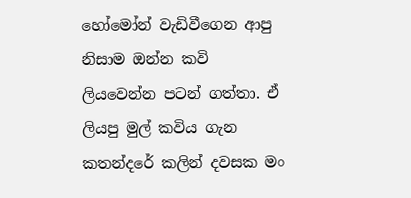හෝමෝන් වැඩිවීගෙන ආපු නිසාම ඔන්න කවි ලියවෙන්න පටන් ගත්තා. ඒ ලියපු මුල් කවිය ගැන කතන්දරේ කලින් දවසක මං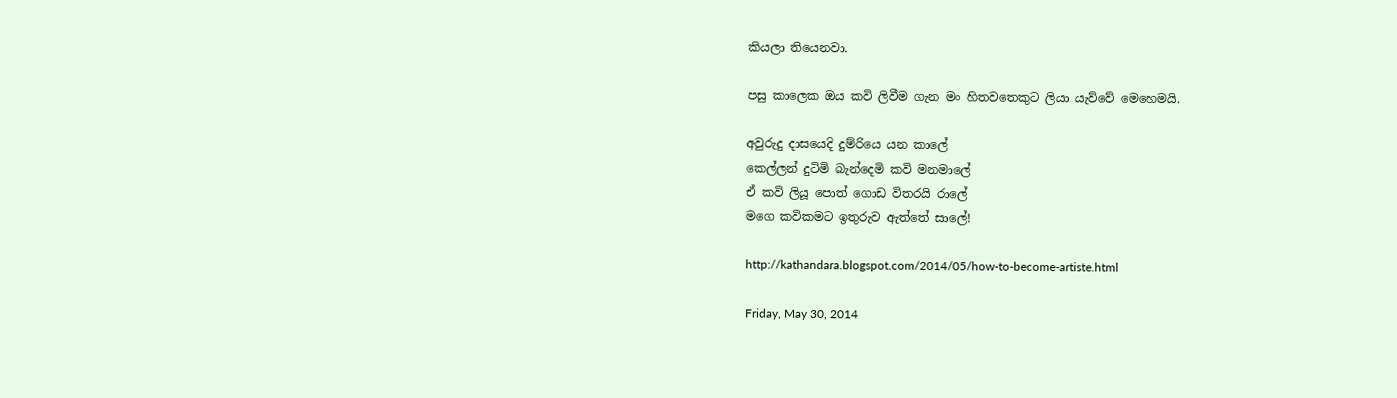කියලා තියෙනවා.

පසු කාලෙක ඔය කවි ලිවීම ගැන මං හිතවතෙකුට ලියා යැව්වේ මෙහෙමයි.

අවුරුදු දාසයෙදි දුම්රියෙ යන කාලේ
කෙල්ලන් දුටිමි බැන්දෙමි කවි මනමාලේ
ඒ කවි ලියූ පොත් ගොඩ විතරයි රාලේ
මගෙ කවිකමට ඉතුරුව ඇත්තේ සාලේ!

http://kathandara.blogspot.com/2014/05/how-to-become-artiste.html

Friday, May 30, 2014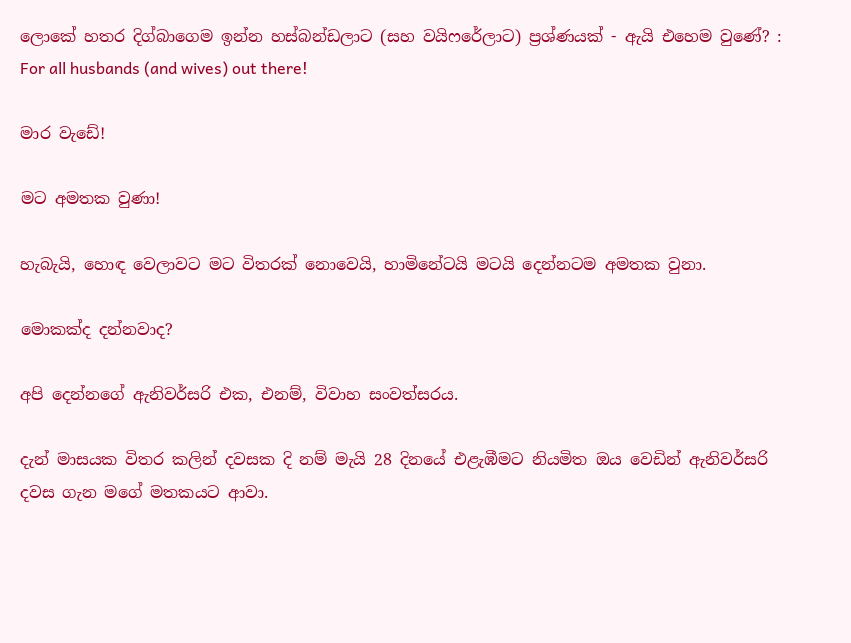ලොකේ හතර දිග්බාගෙම ඉන්න හස්බන්ඩලාට (සහ වයිෆරේලාට) ප්‍රශ්ණයක් - ඇයි එහෙම වුණේ? : For all husbands (and wives) out there!

මාර වැඩේ!

මට අමතක වුණා!

හැබැයි, හොඳ වෙලාවට මට විතරක් නොවෙයි, හාමිනේටයි මටයි දෙන්නටම අමතක වුනා.

මොකක්ද දන්නවාද?

අපි දෙන්නගේ ඇනිවර්සරි එක, එනම්, විවාහ සංවත්සරය.

දැන් මාසයක විතර කලින් දවසක දි නම් මැයි 28 දිනයේ එළැඹීමට නියමිත ඔය වෙඩින් ඇනිවර්සරි දවස ගැන මගේ මතකයට ආවා.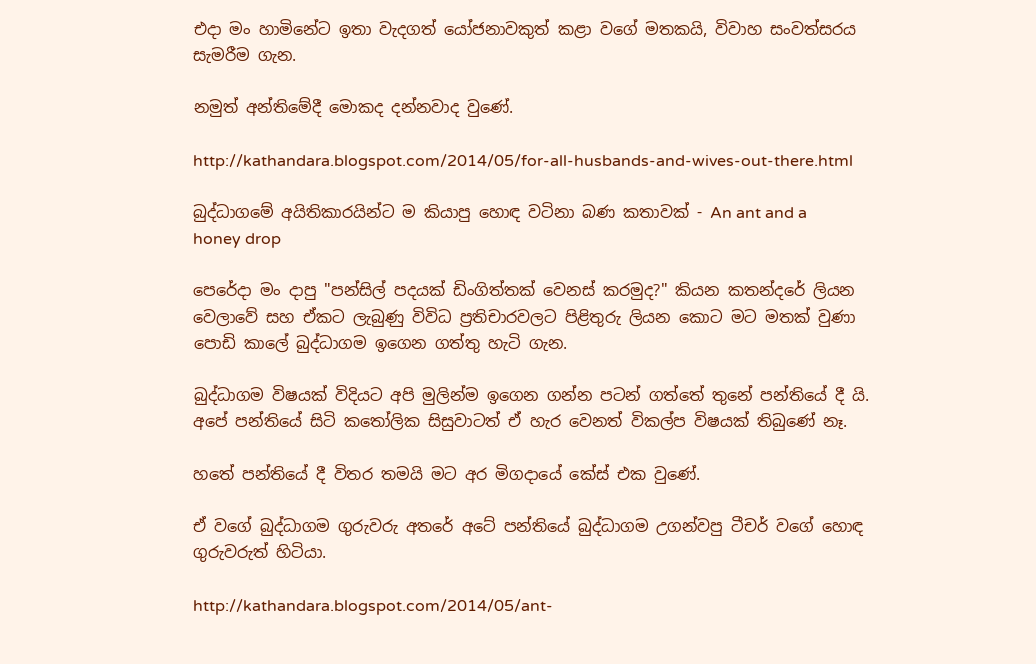එදා මං හාමිනේට ඉතා වැදගත් යෝජනාවකුත් කළා වගේ මතකයි, විවාහ සංවත්සරය සැමරීම ගැන.

නමුත් අන්තිමේදී මොකද දන්නවාද වුණේ.

http://kathandara.blogspot.com/2014/05/for-all-husbands-and-wives-out-there.html

බුද්ධාගමේ අයිතිකාරයින්ට ම කියාපු හොඳ වටිනා බණ කතාවක් - An ant and a honey drop

පෙරේදා මං දාපු "පන්සිල් පදයක් ඩිංගිත්තක් වෙනස් කරමුද?" කියන කතන්දරේ ලියන වෙලාවේ සහ ඒකට ලැබුණු විවිධ ප්‍රතිචාරවලට පිළිතුරු ලියන කොට මට මතක් වුණා පොඩි කාලේ බුද්ධාගම ඉගෙන ගත්තු හැටි ගැන.

බුද්ධාගම විෂයක් විදියට අපි මුලින්ම ඉගෙන ගන්න පටන් ගත්තේ තුනේ පන්තියේ දී යි. අපේ පන්තියේ සිටි කතෝලික සිසුවාටත් ඒ හැර වෙනත් විකල්ප විෂයක් තිබුණේ නෑ.

හතේ පන්තියේ දී විතර තමයි මට අර මිගදායේ කේස් එක වුණේ.

ඒ වගේ බුද්ධාගම ගුරුවරු අතරේ අටේ පන්තියේ බුද්ධාගම උගන්වපු ටීචර් වගේ හොඳ ගුරුවරුත් හිටියා.

http://kathandara.blogspot.com/2014/05/ant-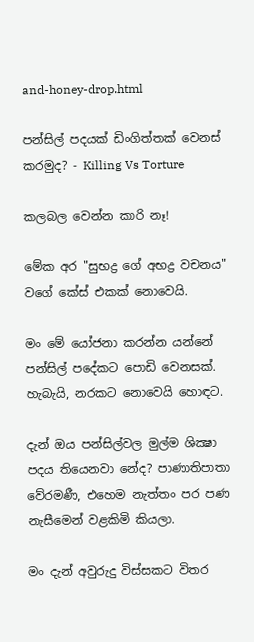and-honey-drop.html

පන්සිල් පදයක් ඩිංගිත්තක් වෙනස් කරමුද? - Killing Vs Torture

කලබල වෙන්න කාරි නෑ!

මේක අර "සුභද්‍ර ගේ අභද්‍ර වචනය" වගේ කේස් එකක් නොවෙයි.

මං මේ යෝජනා කරන්න යන්නේ පන්සිල් පදේකට පොඩි වෙනසක්. හැබැයි, නරකට නොවෙයි හොඳට.

දැන් ඔය පන්සිල්වල මුල්ම ශික්‍ෂා පදය තියෙනවා නේද? පාණාතිපාතා වේරමණී, එහෙම නැත්තං පර පණ නැසීමෙන් වළකිමි කියලා.

මං දැන් අවුරුදු විස්සකට විතර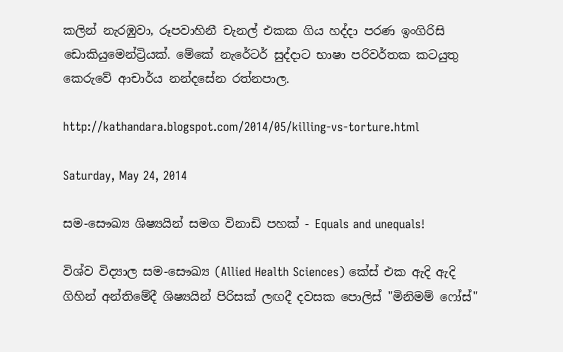කලින් නැරඹුවා, රූපවාහිනී චැනල් එකක ගිය හද්දා පරණ ඉංගිරිසි ඩොකියුමෙන්ට්‍රියක්. මේකේ නැරේටර් සුද්දාට භාෂා පරිවර්තක කටයුතු කෙරුවේ ආචාර්ය නන්දසේන රත්නපාල.

http://kathandara.blogspot.com/2014/05/killing-vs-torture.html

Saturday, May 24, 2014

සම-සෞඛ්‍ය ශිෂ්‍යයින් සමග විනාඩි පහක් - Equals and unequals!

විශ්ව විද්‍යාල සම-සෞඛ්‍ය (Allied Health Sciences) කේස් එක ඇදි ඇදි ගිහින් අන්තිමේදී ශිෂ්‍යයින් පිරිසක් ලඟදී දවසක පොලිස් "මිනිමම් ෆෝස්"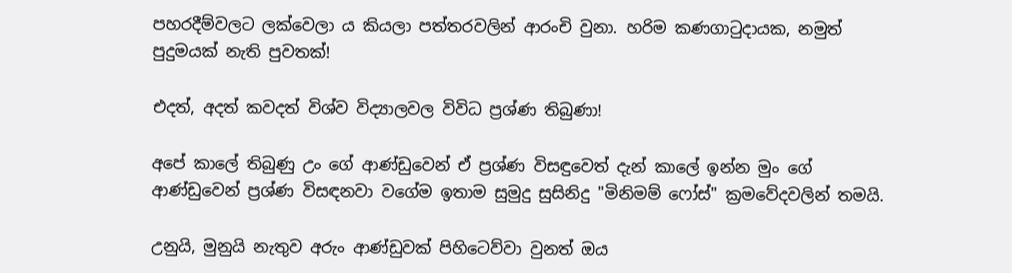පහරදීම්වලට ලක්වෙලා ය කියලා පත්තරවලින් ආරංචි වුනා. හරිම කණගාටුදායක, නමුත් පුදුමයක් නැති පුවතක්!

එදත්, අදත් කවදත් විශ්ව විද්‍යාලවල විවිධ ප්‍රශ්ණ තිබුණා!

අපේ කාලේ තිබුණු උං ගේ ආණ්ඩුවෙන් ඒ ප්‍රශ්ණ විසඳුවෙත් දැන් කාලේ ඉන්න මුං ගේ ආණ්ඩුවෙන් ප්‍රශ්ණ විසඳනවා වගේම ඉතාම සුමුදු සුසිනිදු "මිනිමම් ෆෝස්" ක්‍රමවේදවලින් තමයි.

උනුයි, මුනුයි නැතුව අරුං ආණ්ඩුවක් පිහිටෙව්වා වුනත් ඔය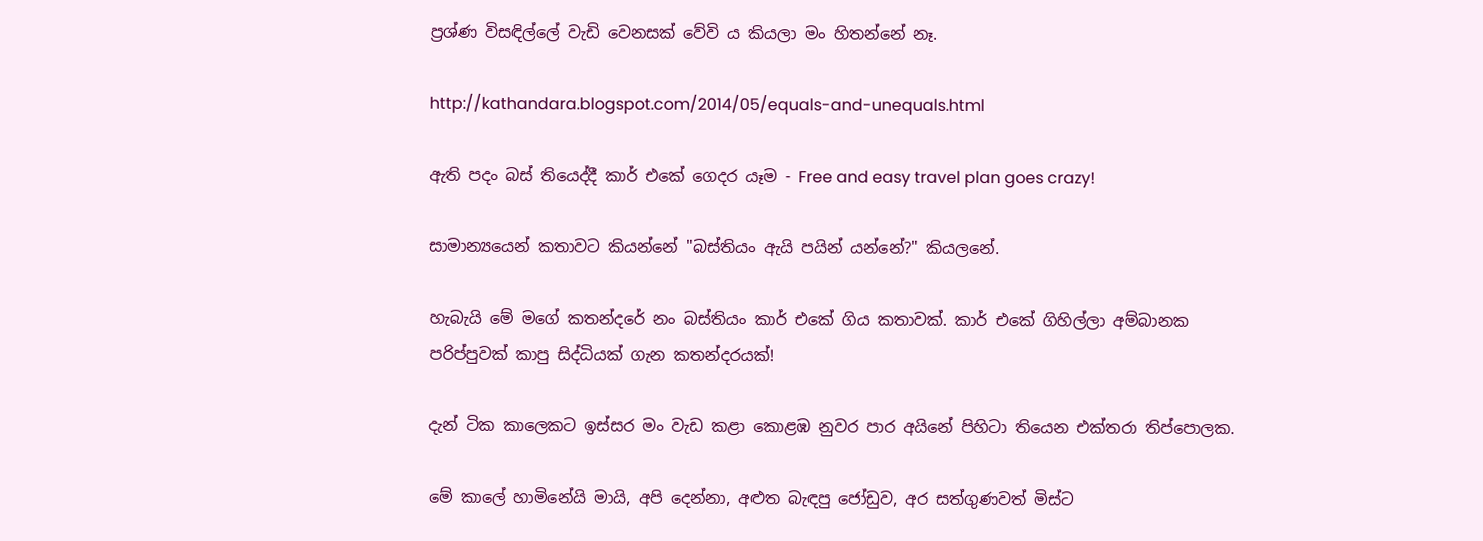ප්‍රශ්ණ විසඳිල්ලේ වැඩි වෙනසක් වේවි ය කියලා මං හිතන්නේ නෑ.

http://kathandara.blogspot.com/2014/05/equals-and-unequals.html

ඇති පදං බස් තියෙද්දී කාර් එකේ ගෙදර යෑම - Free and easy travel plan goes crazy!

සාමාන්‍යයෙන් කතාවට කියන්නේ "බස්තියං ඇයි පයින් යන්නේ?" කියලනේ.

හැබැයි මේ මගේ කතන්දරේ නං බස්තියං කාර් එකේ ගිය කතාවක්. කාර් එකේ ගිහිල්ලා අම්බානක පරිප්පුවක් කාපු සිද්ධියක් ගැන කතන්දරයක්!

දැන් ටික කාලෙකට ඉස්සර මං වැඩ කළා කොළඹ නුවර පාර අයිනේ පිහිටා තියෙන එක්තරා තිප්පොලක.

මේ කාලේ හාමිනේයි මායි, අපි දෙන්නා, අළුත බැඳපු ජෝඩුව, අර සත්ගුණවත් මිස්ට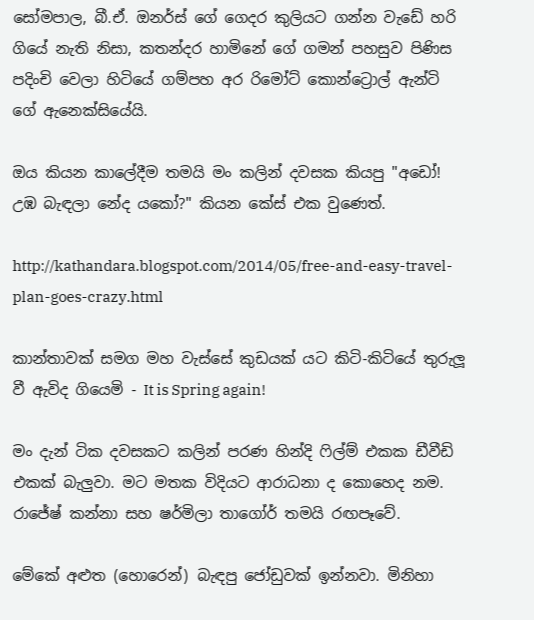සෝමපාල, බී.ඒ. ඔනර්ස් ගේ ගෙදර කුලියට ගන්න වැඩේ හරි ගියේ නැති නිසා, කතන්දර හාමිනේ ගේ ගමන් පහසුව පිණිස පදිංචි වෙලා හිටියේ ගම්පහ අර රිමෝට් කොන්ට්‍රොල් ඇන්ටි ගේ ඇනෙක්සියේයි.

ඔය කියන කාලේදීම තමයි මං කලින් දවසක කියපු "අඩෝ! උඹ බැඳලා නේද යකෝ?" කියන කේස් එක වුණෙත්.

http://kathandara.blogspot.com/2014/05/free-and-easy-travel-plan-goes-crazy.html

කාන්තාවක් සමග මහ වැස්සේ කුඩයක් යට කිටි-කිටියේ තුරුලූ වී ඇවිද ගියෙමි - It is Spring again!

මං දැන් ටික දවසකට කලින් පරණ හින්දි ෆිල්ම් එකක ඩීවීඩි එකක් බැලුවා. මට මතක විදියට ආරාධනා ද කොහෙද නම. රාජේෂ් කන්නා සහ ෂර්මිලා තාගෝර් තමයි රඟපෑවේ.

මේකේ අළුත (හොරෙන්) බැඳපු ජෝඩුවක් ඉන්නවා. මිනිහා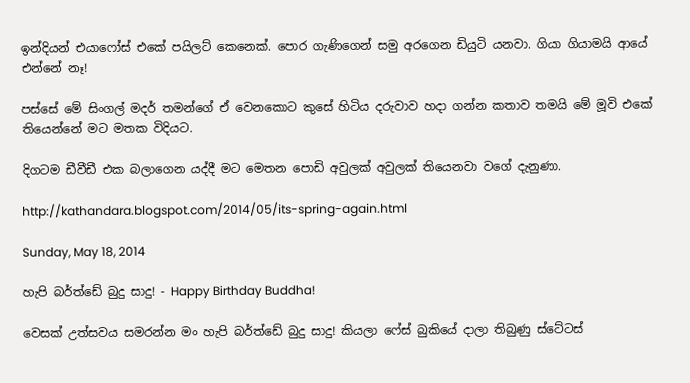ඉන්දියන් එයාෆෝස් එකේ පයිලට් කෙනෙක්. පොර ගැණිගෙන් සමු අරගෙන ඩියුටි යනවා. ගියා ගියාමයි ආයේ එන්නේ නෑ!

පස්සේ මේ සිංගල් මදර් තමන්ගේ ඒ වෙනකොට කුසේ හිටිය දරුවාව හදා ගන්න කතාව තමයි මේ මූවි එකේ තියෙන්නේ මට මතක විදියට.

දිගටම ඩීවීඩී එක බලාගෙන යද්දී මට මෙතන පොඩි අවුලක් අවුලක් තියෙනවා වගේ දැනුණා.

http://kathandara.blogspot.com/2014/05/its-spring-again.html

Sunday, May 18, 2014

හැපි බර්ත්ඩේ බුදු සාදු! - Happy Birthday Buddha!

වෙසක් උත්සවය සමරන්න මං හැපි බර්ත්ඩේ බුදු සාදු! කියලා ෆේස් බුකියේ දාලා තිබුණු ස්ටේටස්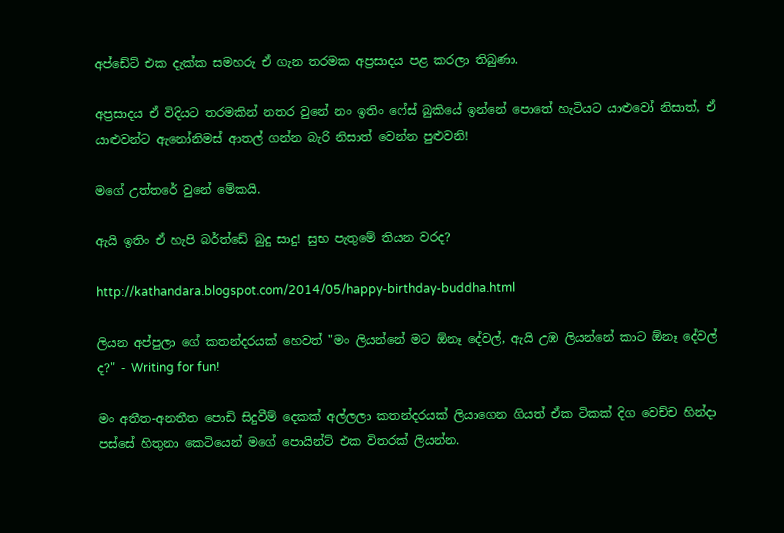අප්ඩේට් එක දැක්ක සමහරු ඒ ගැන තරමක අප්‍රසාදය පළ කරලා තිබුණා.

අප්‍රසාදය ඒ විදියට තරමකින් නතර වුනේ නං ඉතිං ෆේස් බුකියේ ඉන්නේ පොතේ හැටියට යාළුවෝ නිසාත්, ඒ යාළුවන්ට ඇනෝනිමස් ආතල් ගන්න බැරි නිසාත් වෙන්න පුළුවනි!

මගේ උත්තරේ වුනේ මේකයි.

ඇයි ඉතිං ඒ හැපි බර්ත්ඩේ බුදු සාදු! සුභ පැතුමේ තියන වරද?

http://kathandara.blogspot.com/2014/05/happy-birthday-buddha.html

ලියන අප්පුලා ගේ කතන්දරයක් හෙවත් "මං ලියන්නේ මට ඕනෑ දේවල්, ඇයි උඹ ලියන්නේ කාට ඕනෑ දේවල් ද?" - Writing for fun!

මං අතීත-අනතීත පොඩි සිදුවීම් දෙකක් අල්ලලා කතන්දරයක් ලියාගෙන ගියත් ඒක ටිකක් දිග වෙච්ච හින්දා පස්සේ හිතුනා කෙටියෙන් මගේ පොයින්ට් එක විතරක් ලියන්න.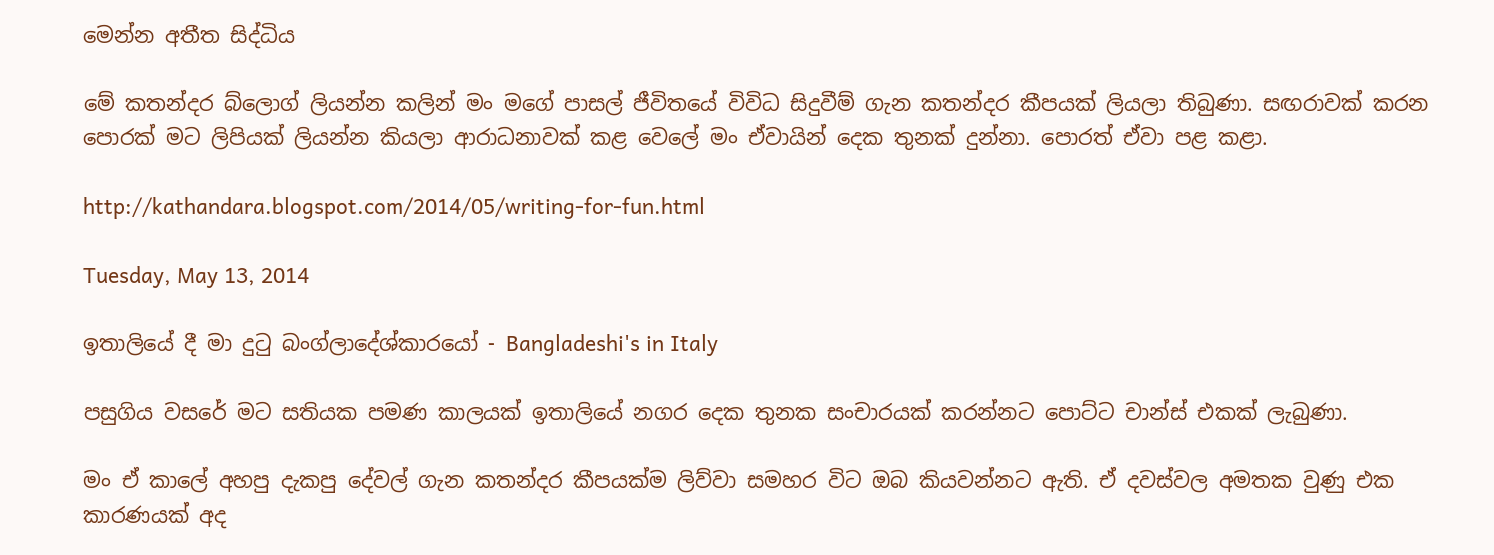මෙන්න අතීත සිද්ධිය

මේ කතන්දර බ්ලොග් ලියන්න කලින් මං මගේ පාසල් ජීවිතයේ විවිධ සිදුවීම් ගැන කතන්දර කීපයක් ලියලා තිබුණා. සඟරාවක් කරන පොරක් මට ලිපියක් ලියන්න කියලා ආරාධනාවක් කළ වෙලේ මං ඒවායින් දෙක තුනක් දුන්නා. පොරත් ඒවා පළ කළා.

http://kathandara.blogspot.com/2014/05/writing-for-fun.html

Tuesday, May 13, 2014

ඉතාලියේ දී මා දුටු බංග්ලාදේශ්කාරයෝ - Bangladeshi's in Italy

පසුගිය වසරේ මට සතියක පමණ කාලයක් ඉතාලියේ නගර දෙක තුනක සංචාරයක් කරන්නට පොට්ට චාන්ස් එකක් ලැබුණා.

මං ඒ කාලේ අහපු දැකපු දේවල් ගැන කතන්දර කීපයක්ම ලිව්වා සමහර විට ඔබ කියවන්නට ඇති. ඒ දවස්වල අමතක වුණු එක කාරණයක් අද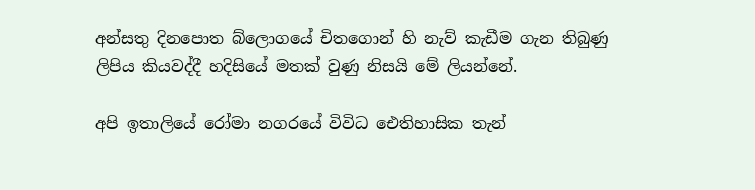අන්සතු දිනපොත බ්ලොගයේ චිතගොන් හි නැව් කැඩීම ගැන තිබුණු ලිපිය කියවද්දී හදිසියේ මතක් වුණු නිසයි මේ ලියන්නේ.

අපි ඉතාලියේ රෝමා නගරයේ විවිධ ඓතිහාසික තැන්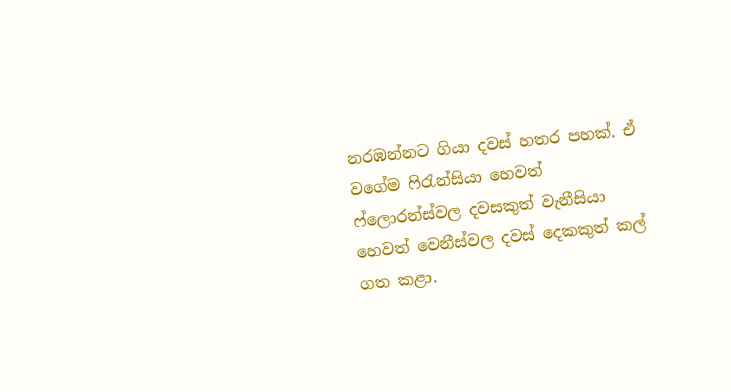නරඹන්නට ගියා දවස් හතර පහක්. ඒ වගේම ෆිරැන්සියා හෙවත් ෆ්ලොරන්ස්වල දවසකුත් වැනීසියා හෙවත් වෙනීස්වල දවස් දෙකකුත් කල් ගත කළා.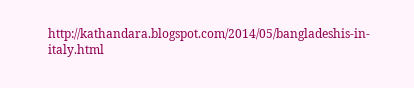http://kathandara.blogspot.com/2014/05/bangladeshis-in-italy.html